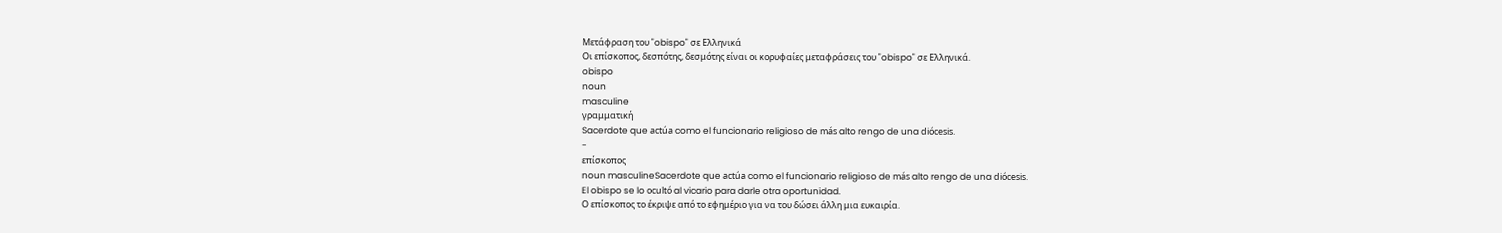Μετάφραση του "obispo" σε Ελληνικά
Οι επίσκοπος, δεσπότης, δεσμότης είναι οι κορυφαίες μεταφράσεις του "obispo" σε Ελληνικά.
obispo
noun
masculine
γραμματική
Sacerdote que actúa como el funcionario religioso de más alto rengo de una diócesis.
-
επίσκοπος
noun masculineSacerdote que actúa como el funcionario religioso de más alto rengo de una diócesis.
El obispo se lo ocultó al vicario para darle otra oportunidad.
Ο επίσκοπος το έκριψε από το εφημέριο για να του δώσει άλλη μια ευκαιρία.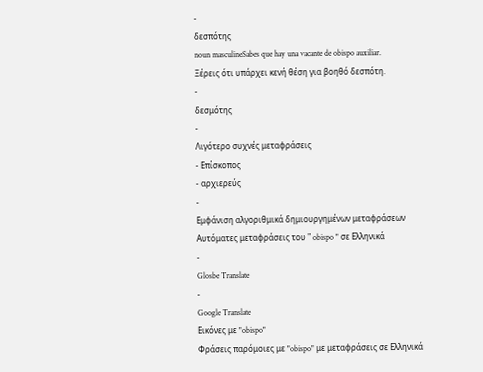-
δεσπότης
noun masculineSabes que hay una vacante de obispo auxiliar.
Ξέρεις ότι υπάρχει κενή θέση για βοηθό δεσπότη.
-
δεσμότης
-
Λιγότερο συχνές μεταφράσεις
- Επίσκοπος
- αρχιερεύς
-
Εμφάνιση αλγοριθμικά δημιουργημένων μεταφράσεων
Αυτόματες μεταφράσεις του " obispo " σε Ελληνικά
-
Glosbe Translate
-
Google Translate
Εικόνες με "obispo"
Φράσεις παρόμοιες με "obispo" με μεταφράσεις σε Ελληνικά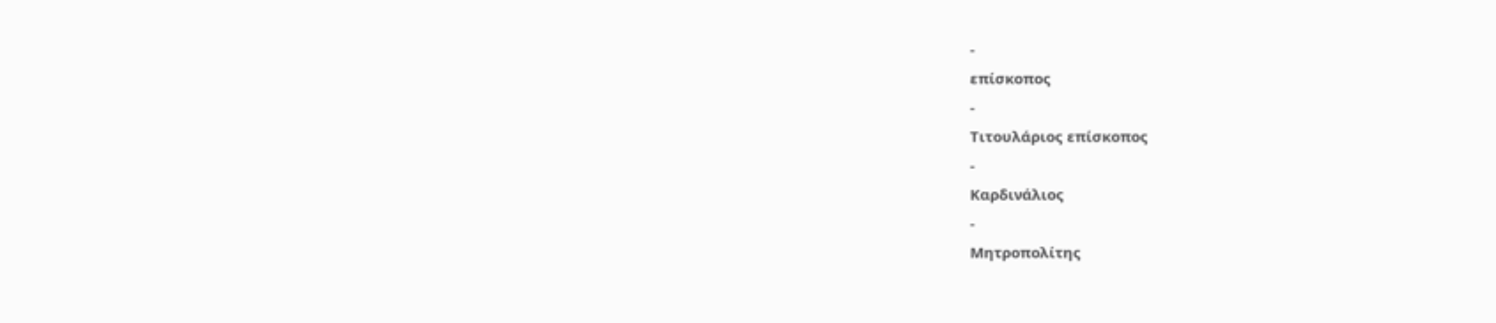-
επίσκοπος
-
Τιτουλάριος επίσκοπος
-
Καρδινάλιος
-
Μητροπολίτης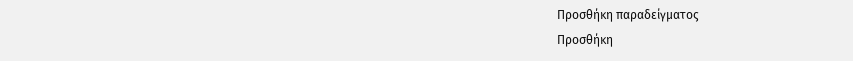Προσθήκη παραδείγματος
Προσθήκη